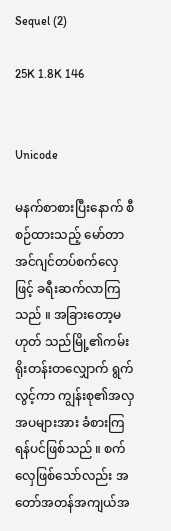Sequel (2)

25K 1.8K 146


Unicode

မနက်စာစားပြီးနောက် စီစဉ်ထားသည့် မော်တာအင်ဂျင်တပ်စက်လှေဖြင့် ခရီးဆက်လာကြသည် ။ အခြားတော့မဟုတ် သည်မြို့၏ကမ်းရိုးတန်းတလျှောက် ရွက်လွင့်ကာ ကျွန်းစု၏အလှအပများအား ခံစားကြရန်ပင်ဖြစ်သည် ။ စက်လှေဖြစ်သော်လည်း အတော်အတန်အကျယ်အ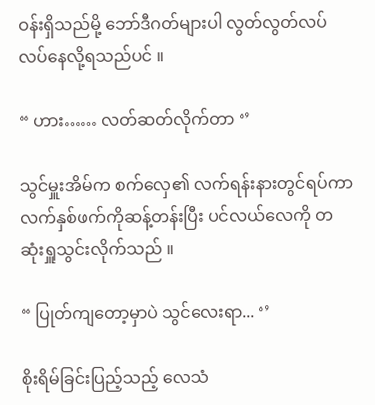ဝန်းရှိသည်မို့ ဘော်ဒီဂတ်များပါ လွတ်လွတ်လပ်လပ်နေလို့ရသည်ပင် ။

“ ဟား…… လတ်ဆတ်လိုက်တာ ‘’

သွင်မှူးအိမ်က စက်လှေ၏ လက်ရန်းနားတွင်ရပ်ကာ လက်နှစ်ဖက်ကိုဆန့်တန်းပြီး ပင်လယ်လေကို တဆုံးရှူသွင်းလိုက်သည် ။

“ ပြုတ်ကျတော့မှာပဲ သွင်လေးရာ... ‘’

စိုးရိမ်ခြင်းပြည့်သည့် လေသံ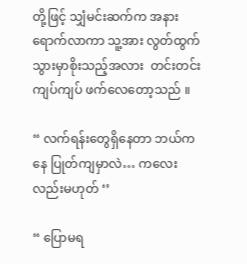တို့ဖြင့် သျှံမင်းဆက်က အနားရောက်လာကာ သူ့အား လွတ်ထွက်သွားမှာစိုးသည့်အလား  တင်းတင်းကျပ်ကျပ် ဖက်လေတော့သည် ။

“ လက်ရန်းတွေရှိနေတာ ဘယ်ကနေ ပြုတ်ကျမှာလဲ… ကလေးလည်းမဟုတ် ‘’

“ ပြောမရ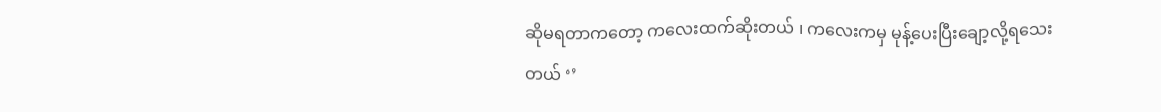ဆိုမရတာကတော့ ကလေးထက်ဆိုးတယ် ၊ ကလေးကမှ မုန့်ပေးပြီးချော့လို့ရသေးတယ် ‘’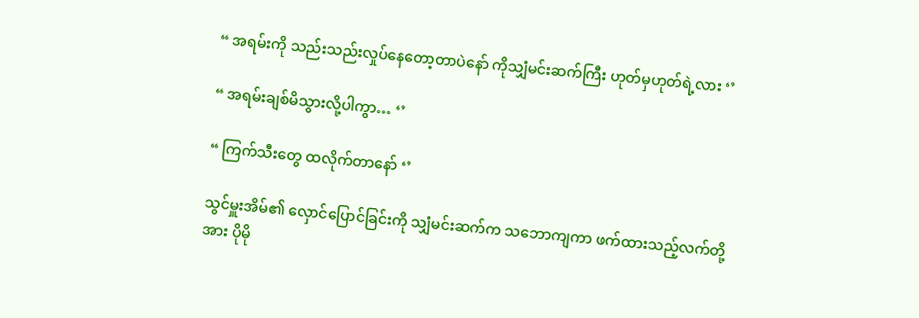“ အရမ်းကို သည်းသည်းလှုပ်နေတော့တာပဲနော် ကိုသျှံမင်းဆက်ကြီး ဟုတ်မှဟုတ်ရဲ့လား ‘’

“ အရမ်းချစ်မိသွားလို့ပါကွာ… ‘’

“ ကြက်သီးတွေ ထလိုက်တာနော် ‘’

သွင်မှူးအိမ်၏ လှောင်ပြောင်ခြင်းကို သျှံမင်းဆက်က သဘောကျကာ ဖက်ထားသည့်လက်တို့အား ပိုမို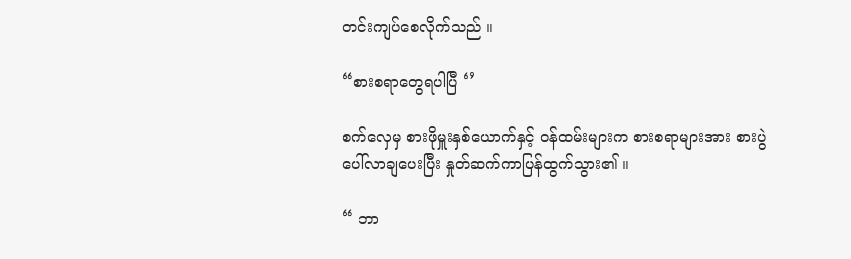တင်းကျပ်စေလိုက်သည် ။

“စားစရာတွေရပါပြီ ‘’

စက်လှေမှ စားဖိုမှူးနှစ်ယောက်နှင့် ဝန်ထမ်းများက စားစရာများအား စားပွဲပေါ်လာချပေးပြီး နှုတ်ဆက်ကာပြန်ထွက်သွား၏ ။

“ ဘာ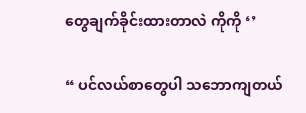တွေချက်ခိုင်းထားတာလဲ ကိုကို ‘’

“ ပင်လယ်စာတွေပါ သဘောကျတယ်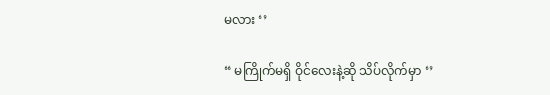မလား ‘’

“ မကြိုက်မရှိ ဝိုင်လေးနဲ့ဆို သိပ်လိုက်မှာ ‘’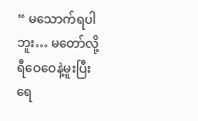“ မသောက်ရပါဘူး… မတော်လို့ ရီဝေဝေနဲ့မူးပြီး ရေ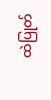ထဲပြုတ်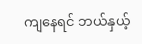ကျနေရင် ဘယ်နှယ့်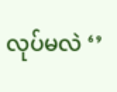လုပ်မလဲ ‘’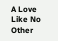A Love Like No Other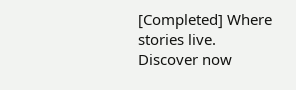[Completed] Where stories live. Discover now